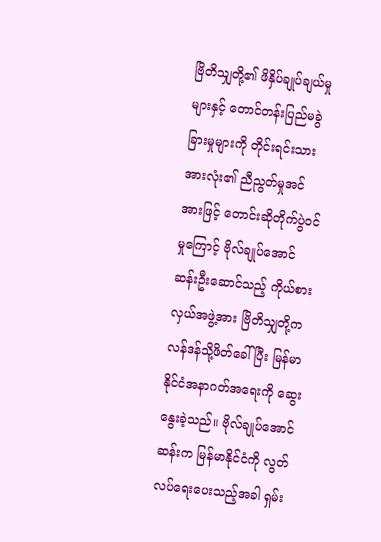ဗြိတိသျှတို့၏ ဖိနှိပ်ချုပ်ချယ်မှုများနှင့် တောင်တန်းပြည်မခွဲခြားမှုများကို တိုင်းရင်းသားအားလုံး၏ ညီညွတ်မှုအင်အားဖြင့် တောင်းဆိုတိုက်ပွဲဝင်မှုကြောင့် ဗိုလ်ချုပ်အောင်ဆန်းဦးဆောင်သည့် ကိုယ်စားလှယ်အဖွဲ့အား ဗြိတိသျှတို့က လန်ဒန်သို့ဖိတ်ခေါ်ပြီး မြန်မာနိုင်ငံအနာဂတ်အရေးကို ဆွေးနွေးခဲ့သည်။ ဗိုလ်ချုပ်အောင်ဆန်းက မြန်မာနိုင်ငံကို လွတ်လပ်ရေးပေးသည့်အခါ ရှမ်း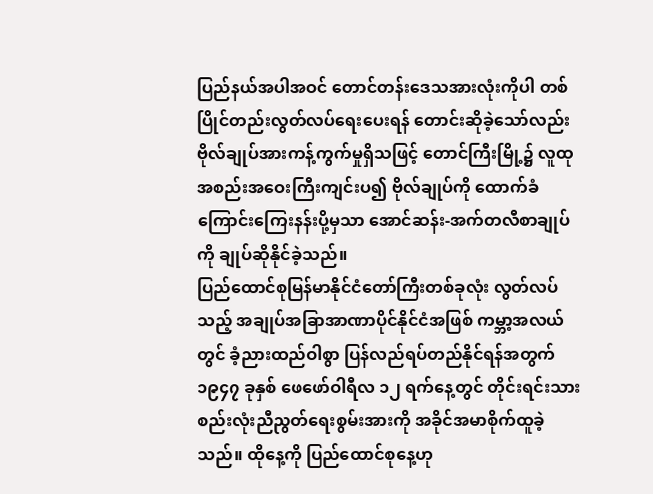ပြည်နယ်အပါအဝင် တောင်တန်းဒေသအားလုံးကိုပါ တစ်ပြိုင်တည်းလွတ်လပ်ရေးပေးရန် တောင်းဆိုခဲ့သော်လည်း ဗိုလ်ချုပ်အားကန့်ကွက်မှုရှိသဖြင့် တောင်ကြီးမြို့၌ လူထုအစည်းအဝေးကြီးကျင်းပ၍ ဗိုလ်ချုပ်ကို ထောက်ခံကြောင်းကြေးနန်းပို့မှသာ အောင်ဆန်း-အက်တလီစာချုပ်ကို ချုပ်ဆိုနိုင်ခဲ့သည်။
ပြည်ထောင်စုမြန်မာနိုင်ငံတော်ကြီးတစ်ခုလုံး လွတ်လပ်သည့် အချုပ်အခြာအာဏာပိုင်နိုင်ငံအဖြစ် ကမ္ဘာ့အလယ်တွင် ခံ့ညားထည်ဝါစွာ ပြန်လည်ရပ်တည်နိုင်ရန်အတွက် ၁၉၄၇ ခုနှစ် ဖေဖော်ဝါရီလ ၁၂ ရက်နေ့တွင် တိုင်းရင်းသားစည်းလုံးညီညွတ်ရေးစွမ်းအားကို အခိုင်အမာစိုက်ထူခဲ့သည်။ ထိုနေ့ကို ပြည်ထောင်စုနေ့ဟု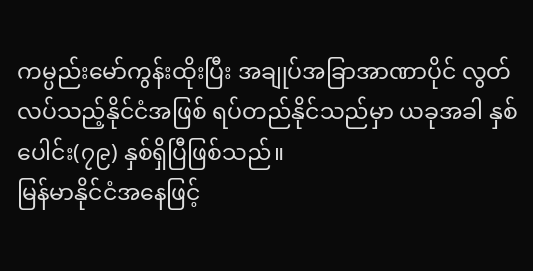ကမ္ပည်းမော်ကွန်းထိုးပြီး အချုပ်အခြာအာဏာပိုင် လွတ်လပ်သည့်နိုင်ငံအဖြစ် ရပ်တည်နိုင်သည်မှာ ယခုအခါ နှစ်ပေါင်း(၇၉) နှစ်ရှိပြီဖြစ်သည်။
မြန်မာနိုင်ငံအနေဖြင့်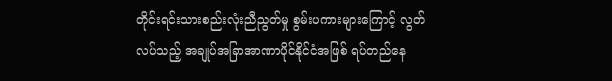တိုင်းရင်းသားစည်းလုံးညီညွတ်မှု စွမ်းပကားများကြောင့် လွတ်လပ်သည့် အချုပ်အခြာအာဏာပိုင်နိုင်ငံအဖြစ် ရပ်တည်နေ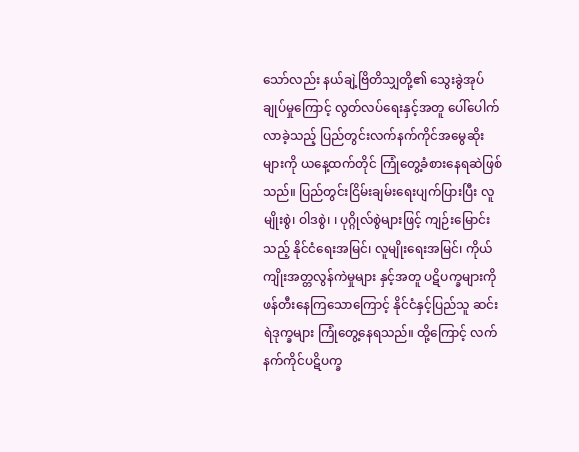သော်လည်း နယ်ချဲ့ဗြိတိသျှတို့၏ သွေးခွဲအုပ်ချုပ်မှုကြောင့် လွတ်လပ်ရေးနှင့်အတူ ပေါ်ပေါက်လာခဲ့သည့် ပြည်တွင်းလက်နက်ကိုင်အမွေဆိုးများကို ယနေ့ထက်တိုင် ကြုံတွေ့ခံစားနေရဆဲဖြစ်သည်။ ပြည်တွင်းငြိမ်းချမ်းရေးပျက်ပြားပြီး လူမျိုးစွဲ၊ ဝါဒစွဲ၊ ၊ ပုဂ္ဂိုလ်စွဲများဖြင့် ကျဉ်းမြောင်းသည့် နိုင်ငံရေးအမြင်၊ လူမျိုးရေးအမြင်၊ ကိုယ်ကျိုးအတ္တလွန်ကဲမှုများ နှင့်အတူ ပဋိပက္ခများကို ဖန်တီးနေကြသောကြောင့် နိုင်ငံနှင့်ပြည်သူ ဆင်းရဲဒုက္ခများ ကြုံတွေ့နေရသည်။ ထို့ကြောင့် လက်နက်ကိုင်ပဋိပက္ခ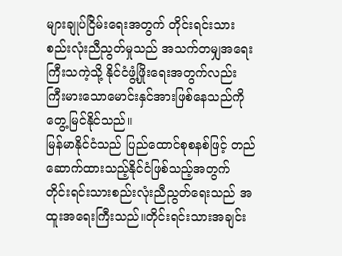များချုပ်ငြိမ်းရေးအတွက် တိုင်းရင်းသားစည်းလုံးညီညွတ်မှုသည် အသက်တမျှအရေးကြီးသကဲ့သို့ နိုင်ငံဖွံ့ဖြိုးရေးအတွက်လည်း ကြီးမားသောမောင်းနှင်အားဖြစ်နေသည်ကို တွေ့မြင်နိုင်သည်။
မြန်မာနိုင်ငံသည် ပြည်ထောင်စုစနစ်ဖြင့် တည်ဆောက်ထားသည့်နိုင်ငံဖြစ်သည့်အတွက် တိုင်းရင်းသားစည်းလုံးညီညွတ်ရေးသည် အထူးအရေးကြီးသည်။တိုင်းရင်းသားအချင်း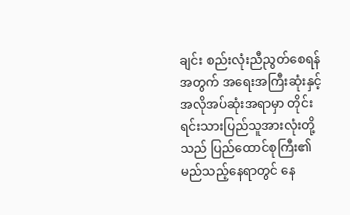ချင်း စည်းလုံးညီညွတ်စေရန်အတွက် အရေးအကြီးဆုံးနှင့် အလိုအပ်ဆုံးအရာမှာ တိုင်းရင်းသားပြည်သူအားလုံးတို့သည် ပြည်ထောင်စုကြီး၏ မည်သည့်နေရာတွင် နေ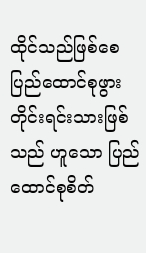ထိုင်သည်ဖြစ်စေ ပြည်ထောင်စုဖွားတိုင်းရင်းသားဖြစ်သည် ဟူသော ပြည်ထောင်စုစိတ်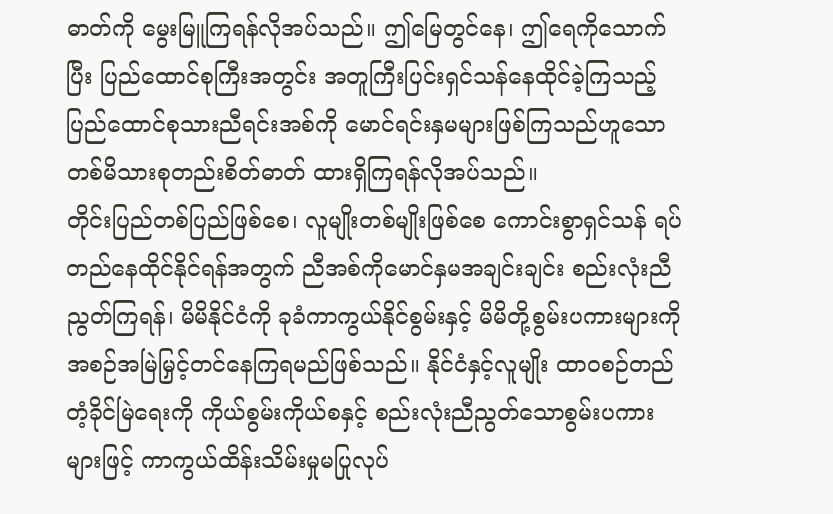ဓာတ်ကို မွေးမြူကြရန်လိုအပ်သည်။ ဤမြေတွင်နေ၊ ဤရေကိုသောက်ပြီး ပြည်ထောင်စုကြီးအတွင်း အတူကြီးပြင်းရှင်သန်နေထိုင်ခဲ့ကြသည့် ပြည်ထောင်စုသားညီရင်းအစ်ကို မောင်ရင်းနှမများဖြစ်ကြသည်ဟူသော တစ်မိသားစုတည်းစိတ်ဓာတ် ထားရှိကြရန်လိုအပ်သည်။
တိုင်းပြည်တစ်ပြည်ဖြစ်စေ၊ လူမျိုးတစ်မျိုးဖြစ်စေ ကောင်းစွာရှင်သန် ရပ်တည်နေထိုင်နိုင်ရန်အတွက် ညီအစ်ကိုမောင်နှမအချင်းချင်း စည်းလုံးညီညွတ်ကြရန်၊ မိမိနိုင်ငံကို ခုခံကာကွယ်နိုင်စွမ်းနှင့် မိမိတို့စွမ်းပကားများကို အစဉ်အမြဲမြှင့်တင်နေကြရမည်ဖြစ်သည်။ နိုင်ငံနှင့်လူမျိုး ထာဝစဉ်တည်တံ့ခိုင်မြဲရေးကို ကိုယ်စွမ်းကိုယ်စနှင့် စည်းလုံးညီညွတ်သောစွမ်းပကားများဖြင့် ကာကွယ်ထိန်းသိမ်းမှုမပြုလုပ်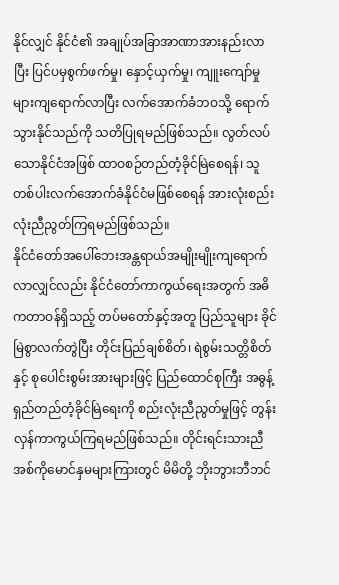နိုင်လျှင် နိုင်ငံ၏ အချုပ်အခြာအာဏာအားနည်းလာပြီး ပြင်ပမှစွက်ဖက်မှု၊ နှောင့်ယှက်မှု၊ ကျူးကျော်မှုများကျရောက်လာပြီး လက်အောက်ခံဘဝသို့ ရောက်သွားနိုင်သည်ကို သတိပြုရမည်ဖြစ်သည်။ လွတ်လပ်သောနိုင်ငံအဖြစ် ထာဝစဉ်တည်တံ့ခိုင်မြဲစေရန်၊ သူတစ်ပါးလက်အောက်ခံနိုင်ငံမဖြစ်စေရန် အားလုံးစည်းလုံးညီညွတ်ကြရမည်ဖြစ်သည်။
နိုင်ငံတော်အပေါ်ဘေးအန္တရာယ်အမျိုးမျိုးကျရောက်လာလျှင်လည်း နိုင်ငံတော်ကာကွယ်ရေးအတွက် အဓိကတာဝန်ရှိသည့် တပ်မတော်နှင့်အတူ ပြည်သူများ ခိုင်မြဲစွာလက်တွဲပြီး တိုင်းပြည်ချစ်စိတ်၊ ရဲစွမ်းသတ္တိစိတ်နှင့် စုပေါင်းစွမ်းအားများဖြင့် ပြည်ထောင်စုကြီး အဓွန့်ရှည်တည်တံ့ခိုင်မြဲရေးကို စည်းလုံးညီညွတ်မှုဖြင့် တွန်းလှန်ကာကွယ်ကြရမည်ဖြစ်သည်။ တိုင်းရင်းသားညီအစ်ကိုမောင်နှမများကြားတွင် မိမိတို့ ဘိုးဘွားဘီဘင်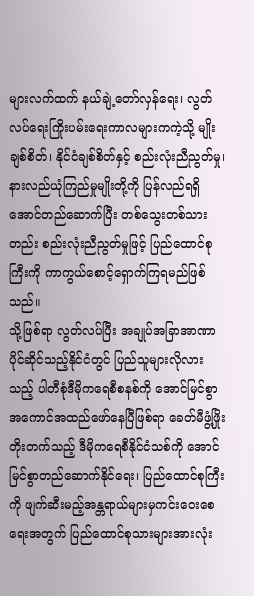များလက်ထက် နယ်ချဲ့တော်လှန်ရေး၊ လွတ်လပ်ရေးကြိုးပမ်းရေးကာလများကကဲ့သို့ မျိုးချစ်စိတ်၊ နိုင်ငံချစ်စိတ်နှင့် စည်းလုံးညီညွတ်မှု၊ နားလည်ယုံကြည်မှုမျိုးတို့ကို ပြန်လည်ရရှိအောင်တည်ဆောက်ပြီး တစ်သွေးတစ်သားတည်း စည်းလုံးညီညွတ်မှုဖြင့် ပြည်ထောင်စုကြီးကို ကာကွယ်စောင့်ရှောက်ကြရမည်ဖြစ်သည်။
သို့ဖြစ်ရာ လွတ်လပ်ပြီး အချုပ်အခြာအာဏာပိုင်ဆိုင်သည့်နိုင်ငံတွင် ပြည်သူများလိုလားသည့် ပါတီစုံဒီမိုကရေစီစနစ်ကို အောင်မြင်စွာအကောင်အထည်ဖော်နေပြီဖြစ်ရာ ခေတ်မီဖွံ့ဖြိုးတိုးတက်သည့် ဒီမိုကရေစီနိုင်ငံသစ်ကို အောင်မြင်စွာတည်ဆောက်နိုင်ရေး၊ ပြည်ထောင်စုကြီးကို ဖျက်ဆီးမည့်အန္တရာယ်များမှကင်းဝေးစေရေးအတွက် ပြည်ထောင်စုသားများအားလုံး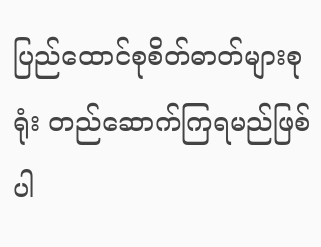ပြည်ထောင်စုစိတ်ဓာတ်များစုရုံး တည်ဆောက်ကြရမည်ဖြစ်ပါ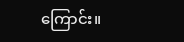ကြောင်း။